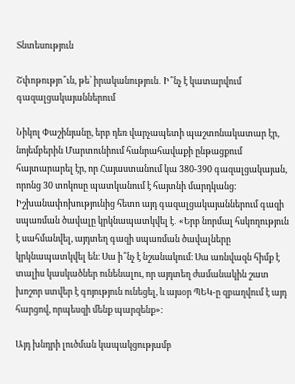Տնտեսություն

Շփոթությո՞ւն, թե՝ իրականություն․ Ի՞նչ է կատարվում գազալցակայաններում

Նիկոլ Փաշինյանը, երբ դեռ վարչապետի պաշտոնակատար էր, նոյեմբերին Մարտունիում հանրահավաքի ընթացքում հայտարարել էր, որ Հայաստանում կա 380-390 գազալցակայան, որոնց 30 տոկոսը պատկանում է հայտնի մարդկանց։ Իշխանափոխությունից հետո այդ գազալցակայաններում գազի սպառման ծավալը կրկնապատկվել է․ «Երբ նորմալ հսկողություն է սահմանվել, այդտեղ գազի սպառման ծավալները կրկնապատկվել են։ Սա ի՞նչ է նշանակում։ Սա առնվազն հիմք է տալիս կասկածներ ունենալու, որ այդտեղ ժամանակին շատ խոշոր ստվեր է գոյություն ունեցել, և այսօր ՊԵԿ-ը զբաղվում է այդ հարցով, որպեսզի մենք պարզենք»։

Այդ խնդրի լուծման կապակցությամբ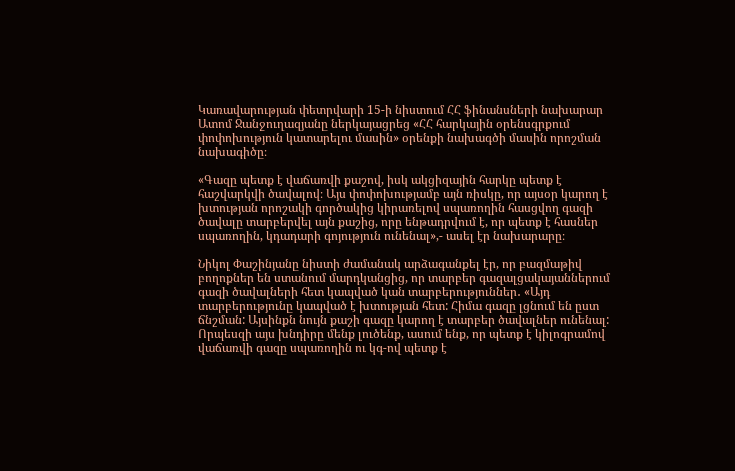Կառավարության փետրվարի 15-ի նիստում ՀՀ ֆինանսների նախարար Ատոմ Ջանջուղազյանը ներկայացրեց «ՀՀ հարկային օրենսգրքում փոփոխություն կատարելու մասին» օրենքի նախագծի մասին որոշման նախագիծը։

«Գազը պետք է վաճառվի քաշով, իսկ ակցիզային հարկը պետք է հաշվարկվի ծավալով։ Այս փոփոխությամբ այն ռիսկը, որ այսօր կարող է խտության որոշակի գործակից կիրառելով սպառողին հասցվող գազի ծավալը տարբերվել այն քաշից, որը ենթադրվում է, որ պետք է հասներ սպառողին, կդադարի գոյություն ունենալ»,- ասել էր նախարարը։

Նիկոլ Փաշինյանը նիստի ժամանակ արձագանքել էր, որ բազմաթիվ բողոքներ են ստանում մարդկանցից, որ տարբեր գազալցակայաններում գազի ծավալների հետ կապված կան տարբերություններ․ «Այդ տարբերությունը կապված է խտության հետ: Հիմա գազը լցնում են ըստ ճնշման: Այսինքն նույն քաշի գազը կարող է տարբեր ծավալներ ունենալ: Որպեսզի այս խնդիրը մենք լուծենք, ասում ենք, որ պետք է կիլոգրամով վաճառվի գազը սպառողին ու կգ-ով պետք է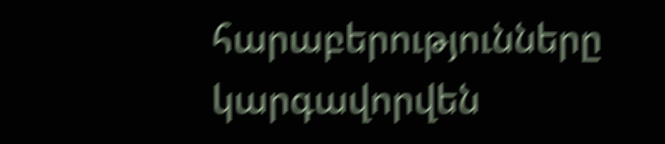հարաբերությունները կարգավորվեն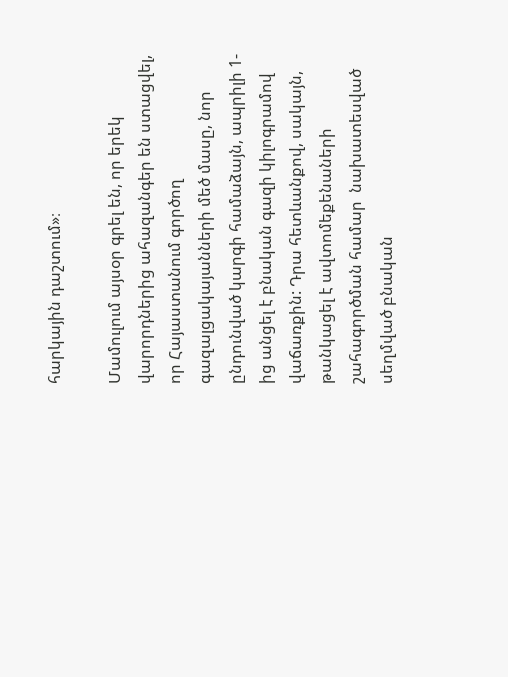հարկային դաշտում»։

Մամուլում այսօր գրել են, որ երեկ վարորդներից ահազանգեր են ստացվել, որ Հայաստանում գործող գազալցակայանների մեծ մասը, նոր ընդունված կարգի համաձայն, ապրիլի 1-ից անցել է բնական գազի կիլոգրամով վաճառքին: Դրա հետևանքով, սակայն, թանկացել է ավտոմեքենաների շահագործման համար  նախատեսված սեղմված բնական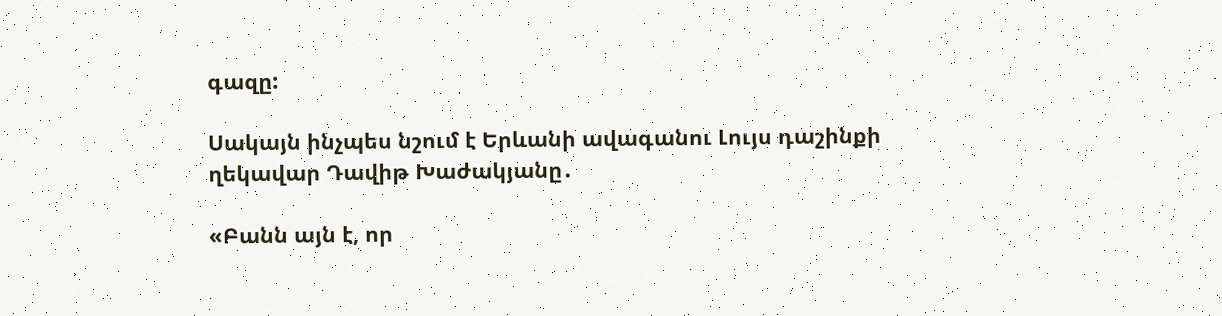գազը:

Սակայն ինչպես նշում է Երևանի ավագանու Լույս դաշինքի ղեկավար Դավիթ Խաժակյանը․

«Բանն այն է, որ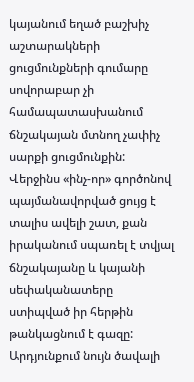կայանում եղած բաշխիչ աշտարակների ցուցմունքների գումարը սովորաբար չի համապատասխանում ճնշակայան մտնող չափիչ սարքի ցուցմունքին: Վերջինս «ինչ-որ» գործոնով պայմանավորված ցույց է տալիս ավելի շատ, քան իրականում սպառել է տվյալ ճնշակայանը և կայանի սեփականատերը ստիպված իր հերթին թանկացնում է գազը: Արդյունքում նույն ծավալի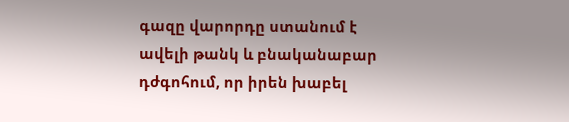գազը վարորդը ստանում է ավելի թանկ և բնականաբար դժգոհում, որ իրեն խաբել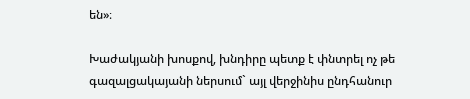են»։

Խաժակյանի խոսքով, խնդիրը պետք է փնտրել ոչ թե գազալցակայանի ներսում` այլ վերջինիս ընդհանուր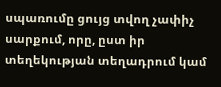սպառումը ցույց տվող չափիչ սարքում, որը, ըստ իր տեղեկության տեղադրում կամ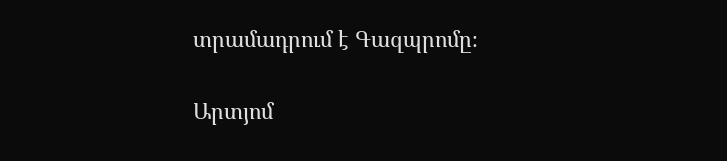տրամադրում է Գազպրոմը։

Արտյոմ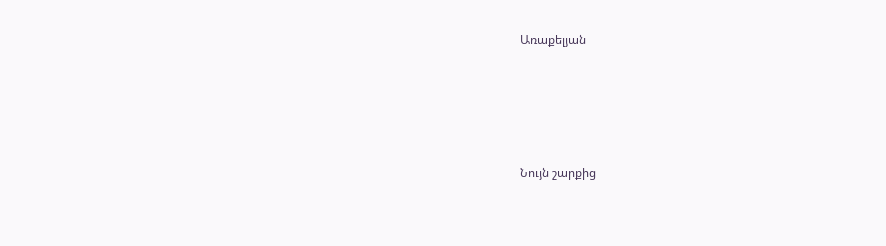Առաքելյան





Նույն շարքից